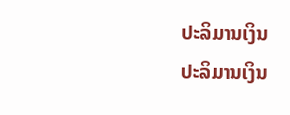ປະລິມານເງິນ
ປະລິມານເງິນ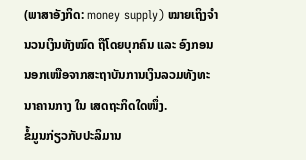(ພາສາອັງກິດ: money supply) ໝາຍເຖິງຈຳນວນເງິນທັງໝົດ ຖືໂດຍບຸກຄົນ ແລະ ອົງກອນ ນອກເໜືອຈາກສະຖາບັນການເງິນລວມທັງທະນາຄານກາງ ໃນ ເສດຖະກິດໃດໜຶ່ງ.
ຂໍ້ມູນກ່ຽວກັບປະລິມານ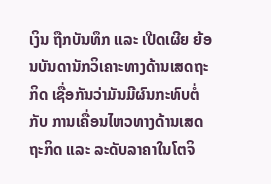ເງິນ ຖືກບັນທຶກ ແລະ ເປີດເຜີຍ ຍ້ອນບັນດານັກວິເຄາະທາງດ້ານເສດຖະກິດ ເຊື່ອກັນວ່າມັນມີຜົນກະທົບຕໍ່ກັບ ການເຄື່ອນໄຫວທາງດ້ານເສດຖະກິດ ແລະ ລະດັບລາຄາໃນໂຕຈິ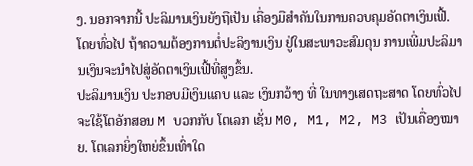ງ. ນອກຈາກນີ້ ປະລິມານເງິນຍັງຖືເປັນ ເຄື່ອງມືສຳຄັນໃນການຄວບຄຸມອັດຕາເງິນເຟີ້. ໂດຍທົ່ວໄປ ຖ້າຄວາມຕ້ອງການຕໍ່ປະລິງານເງິນ ຢູ່ໃນສະພາວະສົມດຸນ ການເພີ່ມປະລິມານເງິນຈະນຳໄປສູ່ອັດຕາເງິນເຟີ້ທີ່ສູງຂຶ້ນ.
ປະລິມານເງິນ ປະກອບມີເງິນແຄບ ແລະ ເງິນກວ້າງ ທີ່ ໃນທາງເສດຖະສາດ ໂດຍທົ່ວໄປ ຈະໃຊ້ໂຕອັກສອນ M ບວກກັບ ໂຕເລກ ເຊັ່ນ M0, M1, M2, M3 ເປັນເຄື່ອງໝາຍ. ໂຕເລກຍິ່ງໃຫຍ່ຂຶ້ນເທົ່າໃດ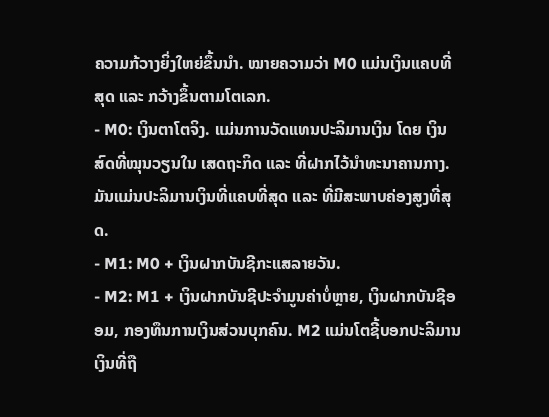ຄວາມກ້ວາງຍິ່ງໃຫຍ່ຂຶ້ນນຳ. ໝາຍຄວາມວ່າ M0 ແມ່ນເງິນແຄບທີ່ສຸດ ແລະ ກວ້າງຂຶ້ນຕາມໂຕເລກ.
- M0: ເງິນຕາໂຕຈິງ. ແມ່ນການວັດແທນປະລິມານເງິນ ໂດຍ ເງິນສົດທີ່ໝຸນວຽນໃນ ເສດຖະກິດ ແລະ ທີ່ຝາກໄວ້ນຳທະນາຄານກາງ. ມັນແມ່ນປະລິມານເງິນທີ່ແຄບທີ່ສຸດ ແລະ ທີ່ມີສະພາບຄ່ອງສູງທີ່ສຸດ.
- M1: M0 + ເງິນຝາກບັນຊີກະແສລາຍວັນ.
- M2: M1 + ເງິນຝາກບັນຊີປະຈຳມູນຄ່າບໍ່ຫຼາຍ, ເງິນຝາກບັນຊີອອມ, ກອງທຶນການເງິນສ່ວນບຸກຄົນ. M2 ແມ່ນໂຕຊີ້ບອກປະລິມານເງິນທີ່ຖື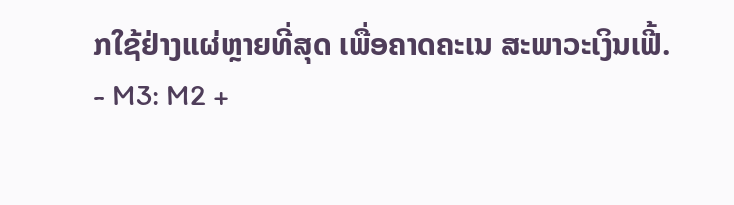ກໃຊ້ຢ່າງແຜ່ຫຼາຍທີ່ສຸດ ເພື່ອຄາດຄະເນ ສະພາວະເງິນເຟີ້.
- M3: M2 +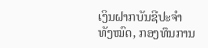ເງິນຝາກບັນຊີປະຈຳທັງໝົດ, ກອງທຶນການ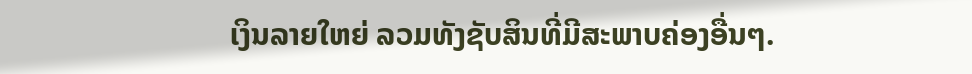ເງິນລາຍໃຫຍ່ ລວມທັງຊັບສິນທີ່ມີສະພາບຄ່ອງອື່ນໆ.